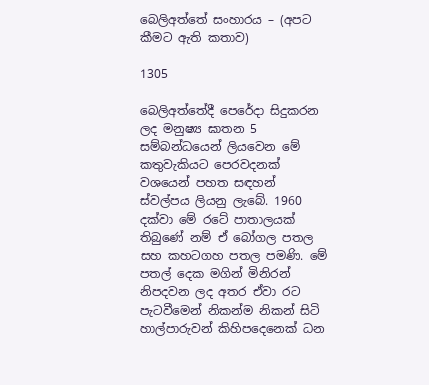බෙලිඅත්තේ සංහාරය – (අපට කීමට ඇති කතාව)

1305

බෙලිඅත්තේදී පෙරේදා සිදුකරන ලද මනුෂ්‍ය ඝාතන 5 සම්බන්ධයෙන් ලියවෙන මේ කතුවැකියට පෙරවදනක් වශයෙන් පහත සඳහන් ස්වල්පය ලියනු ලැබේ. 1960 දක්වා මේ රටේ පාතාලයක් තිබුණේ නම් ඒ බෝගල පතල සහ කහටගහ පතල පමණි. මේ පතල් දෙක මගින් මිනිරන් නිපදවන ලද අතර ඒවා රට පැටවීමෙන් නිකන්ම නිකන් සිටි හාල්පාරුවන් කිහිපදෙනෙක් ධන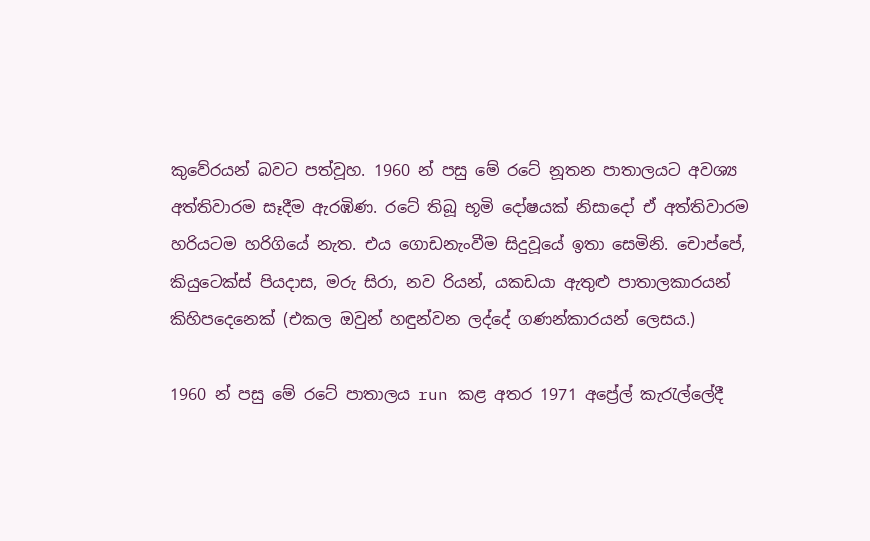කුවේරයන් බවට පත්වූහ. 1960 න් පසු මේ රටේ නූතන පාතාලයට අවශ්‍ය අත්තිවාරම සෑදීම ඇරඹිණ. රටේ තිබූ භූමි දෝෂයක් නිසාදෝ ඒ අත්තිවාරම හරියටම හරිගියේ නැත. එය ගොඩනැංවීම සිදුවූයේ ඉතා සෙමිනි. චොප්පේ, කියුටෙක්ස් පියදාස, මරු සිරා, නව රියන්, යකඩයා ඇතුළු පාතාලකාරයන් කිහිපදෙනෙක් (එකල ඔවුන් හඳුන්වන ලද්දේ ගණන්කාරයන් ලෙසය.)

1960 න් පසු මේ රටේ පාතාලය run කළ අතර 1971 අප්‍රේල් කැරැල්ලේදී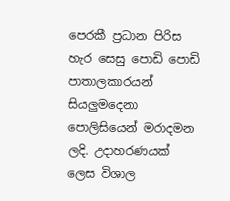පෙරකී ප්‍රධාන පිරිස හැර සෙසු පොඩි පොඩි පාතාලකාරයන් සියලුමදෙනා පොලිසියෙන් මරාදමන ලදි. උදාහරණයක් ලෙස විශාල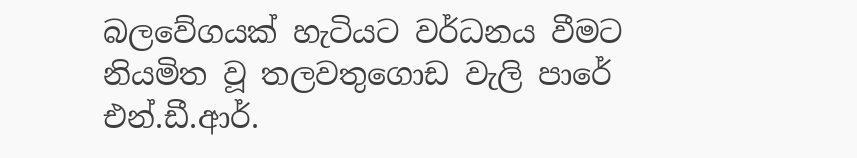බලවේගයක් හැටියට වර්ධනය වීමට නියමිත වූ තලවතුගොඩ වැලි පාරේ එන්.ඩී.ආර්.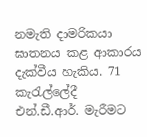නමැති දාමරිකයා ඝාතනය කළ ආකාරය දැක්වීය හැකිය. 71 කැරැල්ලේදී එන්.ඩී.ආර්. මැරීමට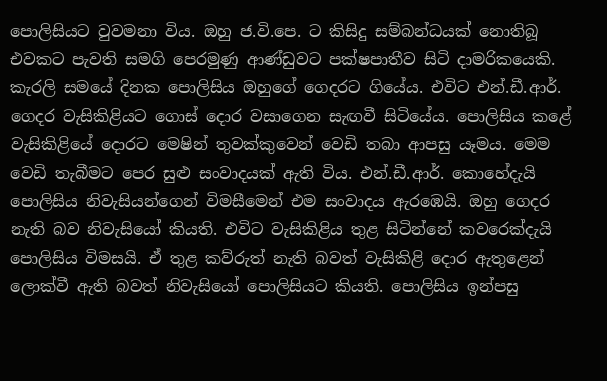පොලිසියට වුවමනා විය. ඔහු ජ.වි.පෙ. ට කිසිදු සම්බන්ධයක් නොතිබූ එවකට පැවති සමගි පෙරමුණු ආණ්ඩුවට පක්ෂපාතීව සිටි දාමරිකයෙකි. කැරලි සමයේ දිනක පොලිසිය ඔහුගේ ගෙදරට ගියේය. එවිට එන්.ඩී.ආර්. ගෙදර වැසිකිළියට ගොස් දොර වසාගෙන සැඟවී සිටියේය. පොලිසිය කළේ වැසිකිළියේ දොරට මෙෂින් තුවක්කුවෙන් වෙඩි තබා ආපසු යෑමය. මෙම වෙඩි තැබීමට පෙර සුළු සංවාදයක් ඇති විය. එන්.ඩී.ආර්. කොහේදැයි පොලිසිය නිවැසියන්ගෙන් විමසීමෙන් එම සංවාදය ඇරඹෙයි. ඔහු ගෙදර නැති බව නිවැසියෝ කියති. එවිට වැසිකිළිය තුළ සිටින්නේ කවරෙක්දැයි පොලිසිය විමසයි. ඒ තුළ කව්රුත් නැති බවත් වැසිකිළි දොර ඇතුළෙන් ලොක්වී ඇති බවත් නිවැසියෝ පොලිසියට කියති. පොලිසිය ඉන්පසු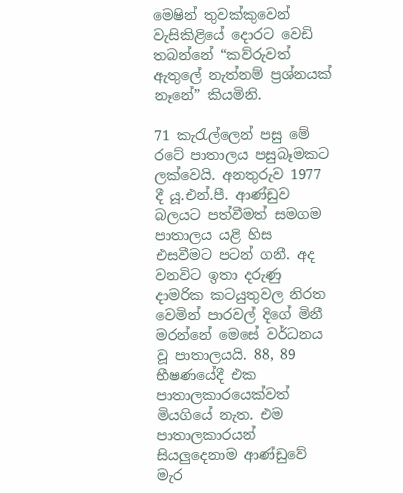මෙෂින් තුවක්කුවෙන් වැසිකිළියේ දොරට වෙඩි තබන්නේ “කව්රුවත් ඇතුලේ නැත්නම් ප්‍රශ්නයක් නෑනේ” කියමිනි.

71 කැරැල්ලෙන් පසු මේ රටේ පාතාලය පසුබෑමකට ලක්වෙයි. අනතුරුව 1977 දී යූ.එන්.පී. ආණ්ඩුව බලයට පත්වීමත් සමගම පාතාලය යළි හිස එසවීමට පටන් ගනී. අද වනවිට ඉතා දරුණු දාමරික කටයුතුවල නිරත වෙමින් පාරවල් දිගේ මිනී මරන්නේ මෙසේ වර්ධනය වූ පාතාලයයි. 88, 89 භීෂණයේදී එක පාතාලකාරයෙක්වත් මියගියේ නැත. එම පාතාලකාරයන් සියලුදෙනාම ආණ්ඩුවේ මැර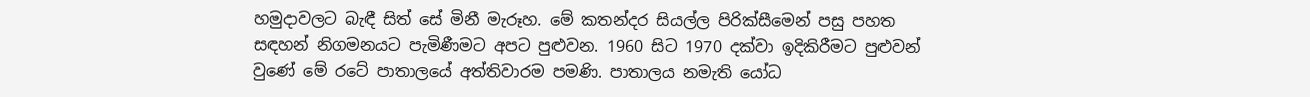හමුදාවලට බැඳී සිත් සේ මිනී මැරූහ. මේ කතන්දර සියල්ල පිරික්සීමෙන් පසු පහත සඳහන් නිගමනයට පැමිණීමට අපට පුළුවන. 1960 සිට 1970 දක්වා ඉදිකිරීමට පුළුවන් වුණේ මේ රටේ පාතාලයේ අත්තිවාරම පමණි. පාතාලය නමැති යෝධ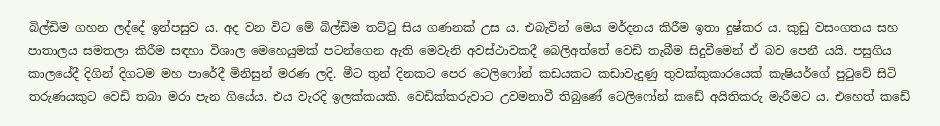බිල්ඩිම ගහන ලද්දේ ඉන්පසුව ය. අද වන විට මේ බිල්ඩිම තට්ටු සිය ගණනක් උස ය. එබැවින් මෙය මර්දනය කිරීම ඉතා දුෂ්කර ය. කුඩු වසංගතය සහ පාතාලය සමතලා කිරීම සඳහා විශාල මෙහෙයුමක් පටන්ගෙන ඇති මෙවැනි අවස්ථාවකදී බෙලිඅත්තේ වෙඩි තැබීම සිදුවීමෙන් ඒ බව පෙනී යයි. පසුගිය කාලයේදී දිගින් දිගටම මහ පාරේදී මිනිසුන් මරණ ලදි. මීට තුන් දිනකට පෙර ටෙලිෆෝන් කඩයකට කඩාවැදුණු තුවක්කුකාරයෙක් කැෂියර්ගේ පුටුවේ සිටි තරුණයකුට වෙඩි තබා මරා පැන ගියේය. එය වැරදි ඉලක්කයකි. වෙඩික්කරුවාට උවමනාවී තිබුණේ ටෙලිෆෝන් කඩේ අයිතිකරු මැරීමට ය. එහෙත් කඩේ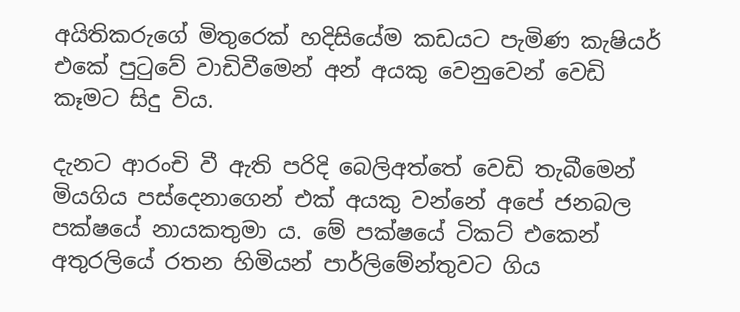අයිතිකරුගේ මිතුරෙක් හදිසියේම කඩයට පැමිණ කැෂියර් එකේ පුටුවේ වාඩිවීමෙන් අන් අයකු වෙනුවෙන් වෙඩි කෑමට සිදු විය.

දැනට ආරංචි වී ඇති පරිදි බෙලිඅත්තේ වෙඩි තැබීමෙන් මියගිය පස්දෙනාගෙන් එක් අයකු වන්නේ අපේ ජනබල පක්ෂයේ නායකතුමා ය. මේ පක්ෂයේ ටිකට් එකෙන් අතුරලියේ රතන හිමියන් පාර්ලිමේන්තුවට ගිය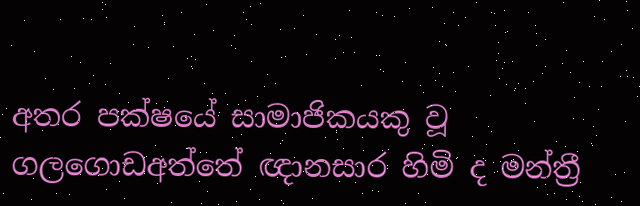අතර පක්ෂයේ සාමාජිකයකු වූ ගලගොඩඅත්තේ ඥානසාර හිමි ද මන්ත්‍රී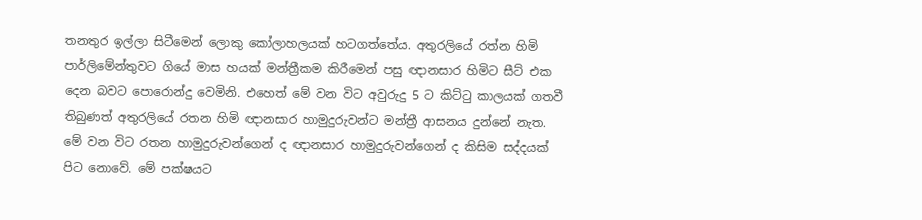තනතුර ඉල්ලා සිටීමෙන් ලොකු කෝලාහලයක් හටගත්තේය. අතුරලියේ රත්න හිමි පාර්ලිමේන්තුවට ගියේ මාස හයක් මන්ත්‍රීකම කිරීමෙන් පසු ඥානසාර හිමිට සීට් එක දෙන බවට පොරොන්දු වෙමිනි. එහෙත් මේ වන විට අවුරුදු 5 ට කිට්ටු කාලයක් ගතවී තිබුණත් අතුරලියේ රතන හිමි ඥානසාර හාමුදුරුවන්ට මන්ත්‍රී ආසනය දුන්නේ නැත. මේ වන විට රතන හාමුදුරුවන්ගෙන් ද ඥානසාර හාමුදුරුවන්ගෙන් ද කිසිම සද්දයක් පිට නොවේ. මේ පක්ෂයට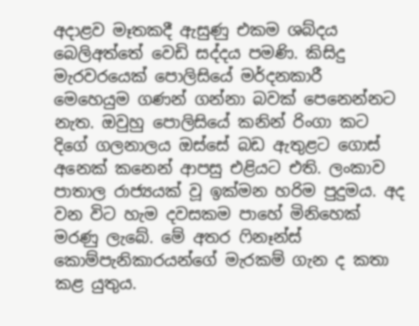අදාළව මෑතකදී ඇසුණු එකම ශබ්දය බෙලිඅත්තේ වෙඩි සද්දය පමණි. කිසිදු මැරවරයෙක් පොලිසියේ මර්දනකාරී මෙහෙයුම ගණන් ගන්නා බවක් පෙනෙන්නට නැත. ඔවුහු පොලිසියේ කනින් රිංගා කට දිගේ ගලනාලය ඔස්සේ බඩ ඇතුළට ගොස් අනෙක් කනෙන් ආපසු එළියට එති. ලංකාව පාතාල රාජ්‍යයක් වූ ඉක්මන හරිම පුදුමය. අද වන විට හැම දවසකම පාහේ මිනිහෙක් මරණු ලැබේ. මේ අතර ෆිනෑන්ස් කොම්පැනිකාරයන්ගේ මැරකම් ගැන ද කතා කළ යුතුය.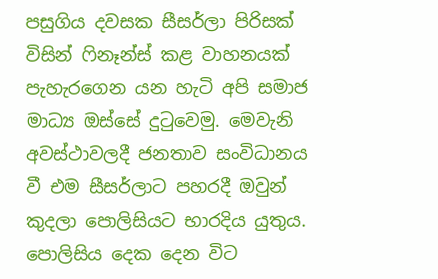පසුගිය දවසක සීසර්ලා පිරිසක් විසින් ෆිනෑන්ස් කළ වාහනයක් පැහැරගෙන යන හැටි අපි සමාජ මාධ්‍ය ඔස්සේ දුටුවෙමු. මෙවැනි අවස්ථාවලදී ජනතාව සංවිධානය වී එම සීසර්ලාට පහරදී ඔවුන් කුදලා පොලිසියට භාරදිය යුතුය. පොලිසිය දෙක දෙන විට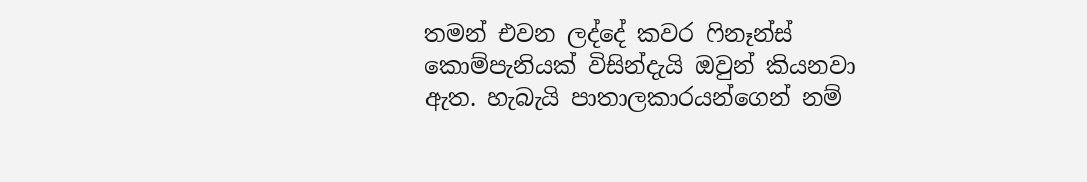තමන් එවන ලද්දේ කවර ෆිනෑන්ස් කොම්පැනියක් විසින්දැයි ඔවුන් කියනවා ඇත. හැබැයි පාතාලකාරයන්ගෙන් නම්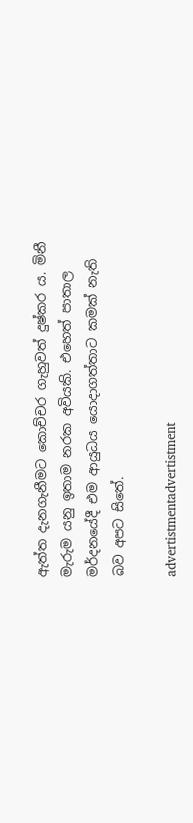ඇත්ත දැනගැනීමට කොච්චර ගැහුවත් දුෂ්කර ය. මිනී මැරුම යනු ඉතාම නරක අවියකි. එහෙත් පාතාල මර්දනයේදී එම ආයුධය යොදාගත්තාට කමක් නැති බව අපට සිතේ.

advertistmentadvertistment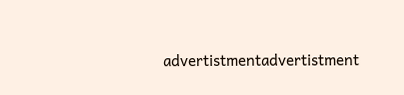advertistmentadvertistment